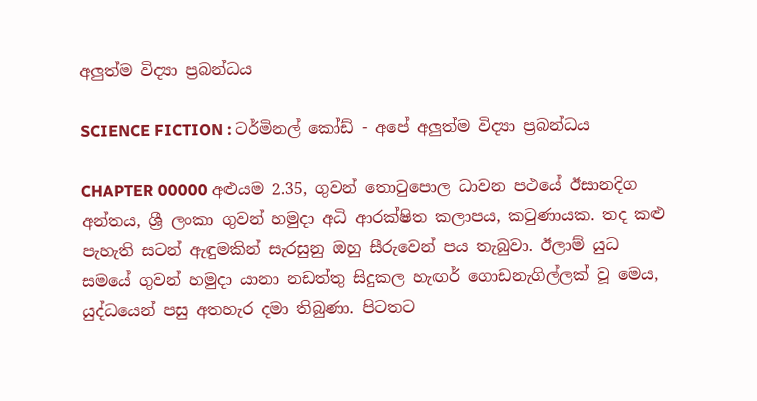අලුත්ම විද්‍යා ප්‍රබන්ධය

SCIENCE FICTION : ටර්මිනල් කෝඩ් - අපේ අලුත්ම විද්‍යා ප්‍රබන්ධය

CHAPTER 00000 අළුයම 2.35, ගුවන් තොටුපොල ධාවන පථයේ ඊසානදිග අන්තය, ශ්‍රී ලංකා ගුවන් හමුදා අධි ආරක්ෂිත කලාපය, කටුණායක. තද කළු පැහැති සටන් ඇඳුමකින් සැරසුනු ඔහු සීරුවෙන් පය තැබුවා. ඊලාම් යුධ සමයේ ගුවන් හමුදා යානා නඩත්තු සිදුකල හැඟර් ගොඩනැගිල්ලක් වූ මෙය, යුද්ධයෙන් පසු අතහැර දමා තිබුණා. පිටතට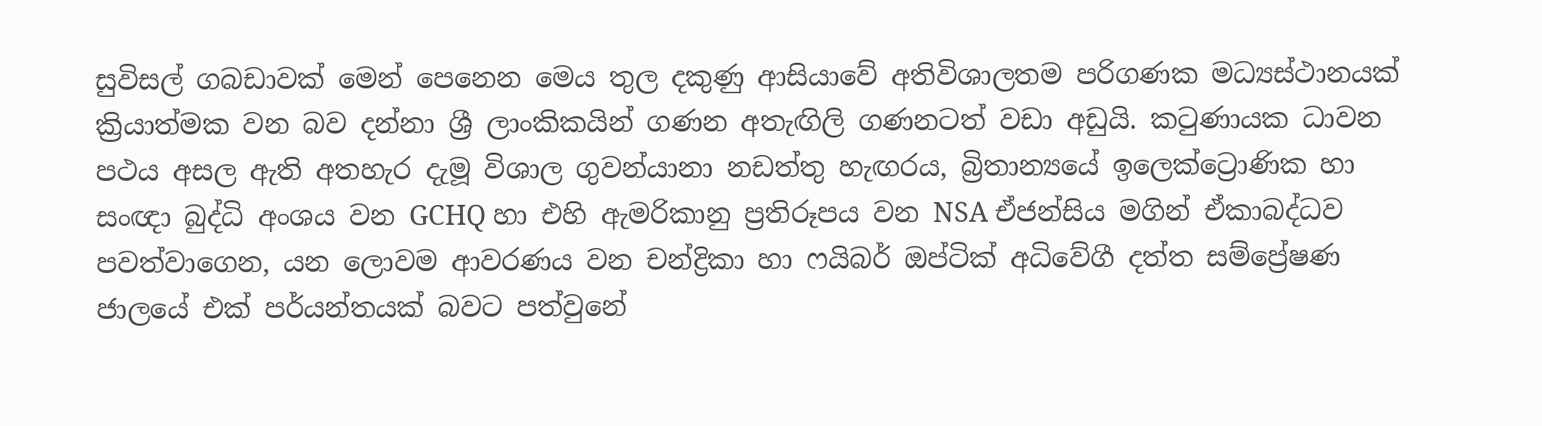සුවිසල් ගබඩාවක් මෙන් පෙනෙන මෙය තුල දකුණු ආසියාවේ අතිවිශාලතම පරිගණක මධ්‍යස්ථානයක් ක්‍රියාත්මක වන බව දන්නා ශ්‍රී ලාංකිකයින් ගණන අතැඟිලි ගණනටත් වඩා අඩුයි. කටුණායක ධාවන පථය අසල ඇති අතහැර දැමූ විශාල ගුවන්යානා නඩත්තු හැඟරය, බ්‍රිතාන්‍යයේ ඉලෙක්ට්‍රොණික හා සංඥා බුද්ධි අංශය වන GCHQ හා එහි ඇමරිකානු ප්‍රතිරූපය වන NSA ඒජන්සිය මගින් ඒකාබද්ධව පවත්වාගෙන, යන ලොවම ආවරණය වන චන්ද්‍රිකා හා ෆයිබර් ඔප්ටික් අධිවේගී දත්ත සම්ප්‍රේෂණ ජාලයේ එක් පර්යන්තයක් බවට පත්වුනේ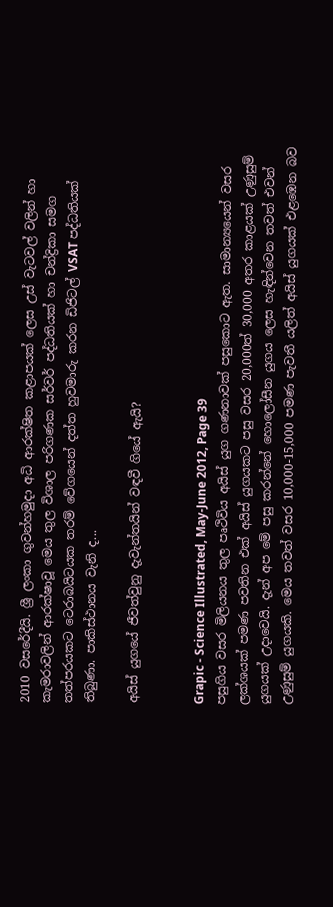2010 වසරේදීයි. ශ්‍රී ලංකා ගුවන්හමුදා අධි ආරක්ෂිත කළාපයක් ලෙස උස් වැටවල් වලින් හා කැමරාවලින් ආරක්ෂාවූ මෙය තුල විශාල පරිගණක සර්වර් පද්ධතියක් හා චන්ද්‍රිකා සමග තත්පරයකට ටෙරාබයිටයක තරම් වේගයෙන් දත්ත හුවමාරු කරන ඩිජිටල් VSAT පද්ධතියක් තිබුණා. පාකිස්ථානය වැනි ද...

අයිස් යුගයේ ජීවත්වුනු දැවැන්තයින් වඳවී ගියේ ඇයි?


Grapic - Science Illustrated, May-June 2012, Page 39
පසුගිය වසර මිලියනය තුල පෘථිවිය අයිස් යුග ගණනාවක් පසුකොට ඇත. සාමාන්‍යයෙන් වසර ලක්ශයක් පමණ පවතින එක් අයිස් යුගයකට පසු වසර 20,000ත් 30,000 අතර කාළයක් උණුසුම් යුගයක් උදාවෙයි. දැන් අප මේ පසු කරන්නේ හොලෝසීන යුගය ලෙස හැඳින්වෙන තවත් එවන් උණුසුම් යුගයකි. මෙය තවත් වසර 10,000-15,000 පමණ පැවතී යලිත් අයිස් යුගයක් එළඹෙන බව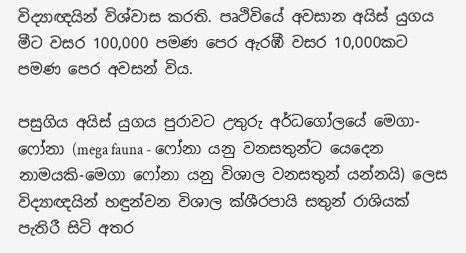විද්‍යාඥයින් විශ්වාස කරති. පෘථිවියේ අවසාන අයිස් යුගය මීට වසර 100,000 පමණ පෙර ඇරඹී වසර 10,000කට පමණ පෙර අවසන් විය.

පසුගිය අයිස් යුගය පුරාවට උතුරු අර්ධගෝලයේ මෙගා-ෆෝනා (mega fauna - ෆෝනා යනු වනසතුන්ට යෙදෙන නාමයකි-මෙගා ෆෝනා යනු විශාල වනසතුන් යන්නයි) ලෙස විද්‍යාඥයින් හඳුන්වන විශාල ක්ශීරපායි සතුන් රාශියක් පැතිරී සිටි අතර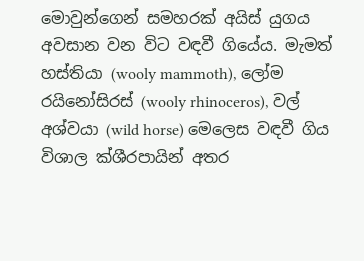මොවුන්ගෙන් සමහරක් අයිස් යුගය අවසාන වන විට වඳවී ගියේය. මැමත් හස්තියා (wooly mammoth), ලෝම රයිනෝසිරස් (wooly rhinoceros), වල් අශ්වයා (wild horse) මෙලෙස වඳවී ගිය විශාල ක්ශීරපායින් අතර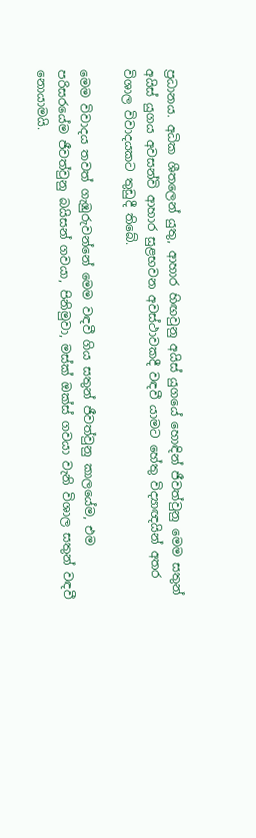ප්‍රධානය. අධික ශීතලෙන් යුතු, ආහාර හිඟවුනු අයිස් යුගයේ හොඳින් ජීවත්වුනු මෙම සතුන් අයිස් යුගය අවසන්වි ආහාර සුළභවන අවස්ථාවකදී වඳවී යාමට හේතු විද්‍යාඥයින් අතර විශාල විවාදයකට තුඩුදී තිබේ.

මෙම විවාදය තවත් ගැඹුරුවන්නේ මෙම වඳවී ගිය සතුන් ජීවත්වුනු කාලයේම, එම පරිසරයේම ජීවත්වුනු බයිසන් ගවයා, පිනිමුවා, මස්ක් ඔක්ස් ගවයා වැනි විශාල සතුන් වඳවී නොයාමයි.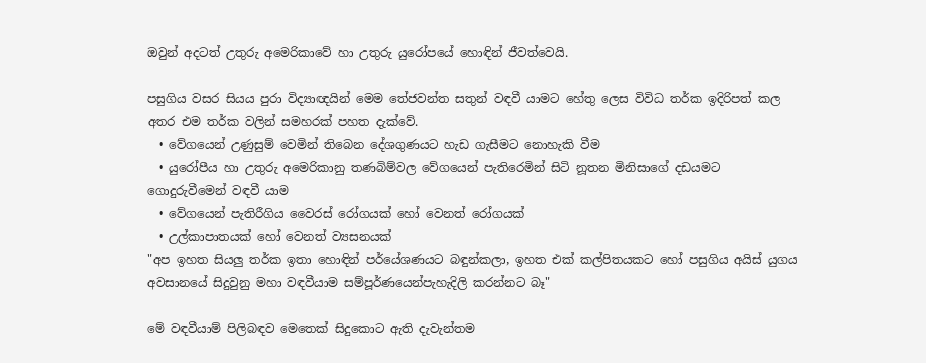ඔවුන් අදටත් උතුරු අමෙරිකාවේ හා උතුරු යුරෝපයේ හොඳින් ජීවත්වෙයි.

පසුගිය වසර සියය පුරා විද්‍යාඥයින් මෙම තේජවන්ත සතුන් වඳවී යාමට හේතු ලෙස විවිධ තර්ක ඉදිරිපත් කල අතර එම තර්ක වලින් සමහරක් පහත දැක්වේ.
  • වේගයෙන් උණුසුම් වෙමින් තිබෙන දේශගුණයට හැඩ ගැසීමට නොහැකි වීම
  • යුරෝපීය හා උතුරු අමෙරිකානු තණබිම්වල වේගයෙන් පැතිරෙමින් සිටි නූතන මිනිසාගේ දඩයමට ගොදුරුවීමෙන් වඳවී යාම
  • වේගයෙන් පැතිරීගිය වෛරස් රෝගයක් හෝ වෙනත් රෝගයක්
  • උල්කාපාතයක් හෝ වෙනත් ව්‍යසනයක්
"අප ඉහත සියලු තර්ක ඉතා හොඳින් පර්යේශණයට බඳුන්කලා, ඉහත එක් කල්පිතයකට හෝ පසුගිය අයිස් යුගය අවසානයේ සිදුවුනු මහා වඳවීයාම සම්පූර්ණයෙන්පැහැදිලි කරන්නට බෑ"

මේ වඳවීයාම් පිලිබඳව මෙතෙක් සිදුකොට ඇති දැවැන්තම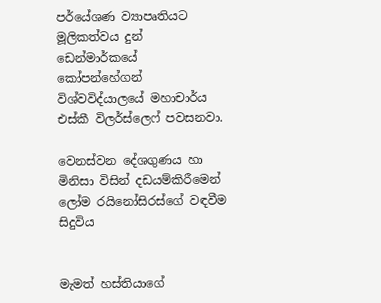පර්යේශණ ව්‍යාපෘතියට මූලිකත්වය දුන් ඩෙන්මාර්කයේ කෝපන්හේගන් විශ්වවිද්යාලයේ මහාචාර්ය එස්කී විලර්ස්ලෙෆ් පවසනවා.

වෙනස්වන දේශගුණය හා මිනිසා විසින් දඩයම්කිරීමෙන් ලෝම රයිනෝසිරස්ගේ වඳවීම සිදුවිය


මැමත් හස්තියාගේ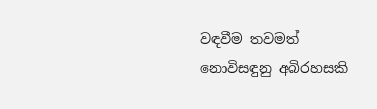වඳවීම තවමත් නොවිසඳුනු අබිරහසකි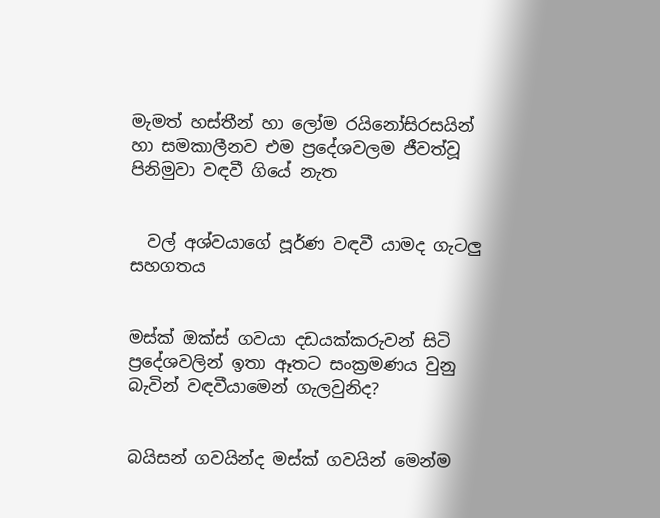මැමත් හස්තීන් හා ලෝම රයිනෝසිරසයින් හා සමකාලීනව එම ප්‍රදේශවලම ජීවත්වූ පිනිමුවා වඳවී ගියේ නැත


  වල් අශ්වයාගේ පූර්ණ වඳවී යාමද ගැටලු සහගතය


මස්ක් ඔක්ස් ගවයා දඩයක්කරුවන් සිටි ප්‍රදේශවලින් ඉතා ඈතට සංක්‍රමණය වුනු බැවින් වඳවීයාමෙන් ගැලවුනිද?


බයිසන් ගවයින්ද මස්ක් ගවයින් මෙන්ම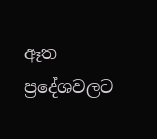ඈත ප්‍රදේශවලට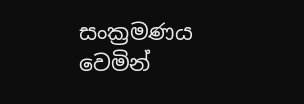සංක්‍රමණය වෙමින්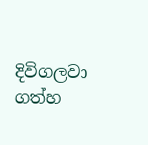දිවිගලවා ගත්හ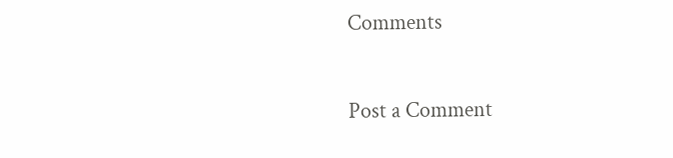Comments

Post a Comment